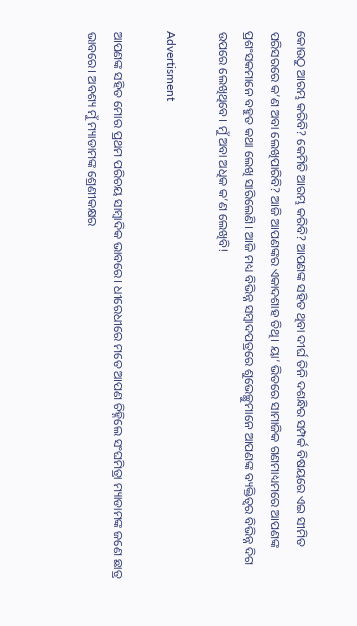କୋଉଠୁ ଆରମ୍ଭ କରିବି? କେମିତି ଆରମ୍ଭ କରିବି? ଆପଣଙ୍କ ସହିତ ଥିବା ଦୀର୍ଘ ତିନି ଦଶନ୍ଧିର ସମ୍ପର୍କ ବିଷୟରେ ଏଇ ସୀମିତ ପରିସରରେ କ’ଣ ଅବା ଲେଖିପାରିବି? ଆଜି ଆପଣଙ୍କର ଏକାଦଶାହ ତିଥି। ୟା’ ଭିତରେ ସାମାଜିକ ଗଣମାଧ୍ୟମରେ ଆପଣଙ୍କ ପ୍ରଶଂସକମାନେ ବହୁତ କଥା ଲେଖି ସାରିଲେଣି। ଆଜି ମଧ୍ୟ ବିଭିନ୍ନ ସମ୍ବାଦପତ୍ରରେ ଶୁଭେଚ୍ଛୁମାନେ ଆପଣଙ୍କ ବ୍ୟକ୍ତିତ୍ୱର ବିଭିନ୍ନ ଦିଗ ଉପରେ ଲେଖିଥିବେ। ମୁଁ ଅବା ଅଧିକ କ’ଣ ଲେଖିବି!

Advertisment

ଆପଣଙ୍କ ସହିତ ମୋର ପ୍ରଥମ ପରିଚୟ ସାମ୍ବାଦିକ ଭାବରେ। ଧୀରେଧୀରେ ମତେ ଆପଣ ଚିହ୍ନିଲେ ସଂଘମିତ୍ରା ମ୍ୟାଡାମଙ୍କ ଜଣେ ଛାତ୍ର ଭାବରେ। ଅବଶ୍ୟ ମୁଁ ମ୍ୟାଡାମଙ୍କ ଶ୍ରେଣୀକକ୍ଷର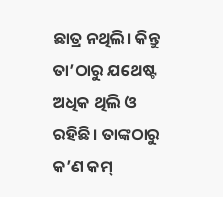ଛାତ୍ର ନଥିଲି। କିନ୍ତୁ ତା’ଠାରୁ ଯଥେଷ୍ଟ ଅଧିକ ଥିଲି ଓ ରହିଛି। ତାଙ୍କଠାରୁ କ’ଣ କମ୍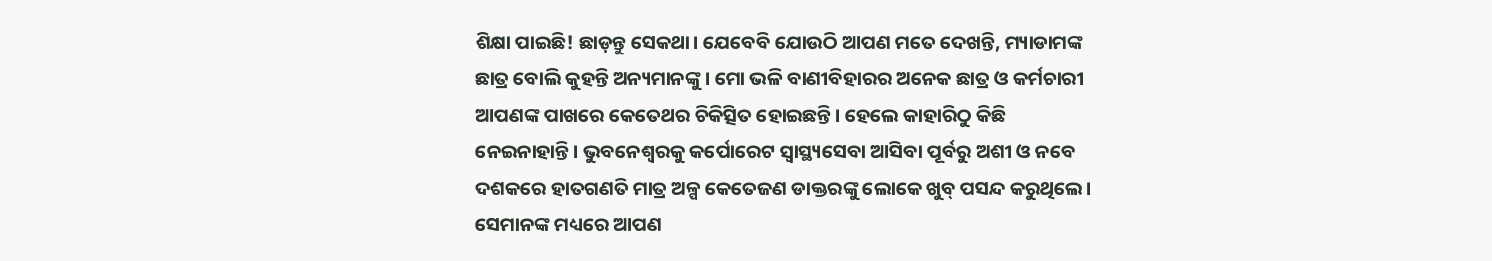ଶିକ୍ଷା ପାଇଛି! ଛାଡ଼ନ୍ତୁ ସେକଥା। ଯେବେବି ଯୋଉଠି ଆପଣ ମତେ ଦେଖନ୍ତି, ମ୍ୟାଡାମଙ୍କ ଛାତ୍ର ବୋଲି କୁହନ୍ତି ଅନ୍ୟମାନଙ୍କୁ। ମୋ ଭଳି ବାଣୀବିହାରର ଅନେକ ଛାତ୍ର ଓ କର୍ମଚାରୀ ଆପଣଙ୍କ ପାଖରେ କେତେଥର ଚିକିତ୍ସିତ ହୋଇଛନ୍ତି। ହେଲେ କାହାରିଠୁ କିଛି ନେଇନାହାନ୍ତି। ଭୁବନେଶ୍ୱରକୁ କର୍ପୋରେଟ ସ୍ୱାସ୍ଥ୍ୟସେବା ଆସିବା ପୂର୍ବରୁ ଅଶୀ ଓ ନବେ ଦଶକରେ ହାତଗଣତି ମାତ୍ର ଅଳ୍ପ କେତେଜଣ ଡାକ୍ତରଙ୍କୁ ଲୋକେ ଖୁବ୍ ପସନ୍ଦ କରୁଥିଲେ। ସେମାନଙ୍କ ମଧ୍ୟରେ ଆପଣ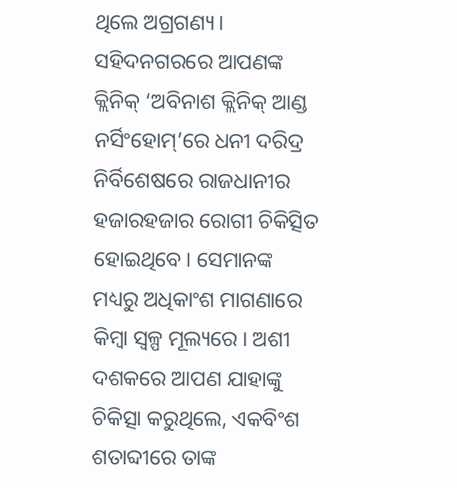ଥିଲେ ଅଗ୍ରଗଣ୍ୟ। ସହିଦନଗରରେ ଆପଣଙ୍କ କ୍ଲିନିକ୍ ‘ଅବିନାଶ କ୍ଲିନିକ୍ ଆଣ୍ଡ ନର୍ସିଂହୋମ୍‌’ରେ ଧନୀ ଦରିଦ୍ର ନିର୍ବିଶେଷରେ ରାଜଧାନୀର ହଜାରହଜାର ରୋଗୀ ଚିକିତ୍ସିତ ହୋଇଥିବେ। ସେମାନଙ୍କ ମଧ୍ୟରୁ ଅଧିକାଂଶ ମାଗଣାରେ କିମ୍ବା ସ୍ୱଳ୍ପ ମୂଲ୍ୟରେ। ଅଶୀ ଦଶକରେ ଆପଣ ଯାହାଙ୍କୁ ଚିକିତ୍ସା କରୁଥିଲେ, ଏକବିଂଶ ଶତାବ୍ଦୀରେ ତାଙ୍କ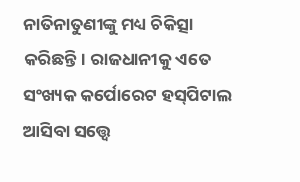ନାତିନାତୁଣୀଙ୍କୁ ମଧ୍ୟ ଚିକିତ୍ସା କରିଛନ୍ତି। ରାଜଧାନୀକୁ ଏତେ ସଂଖ୍ୟକ କର୍ପୋରେଟ ହସ୍‌ପିଟାଲ ଆସିବା ସତ୍ତ୍ୱେ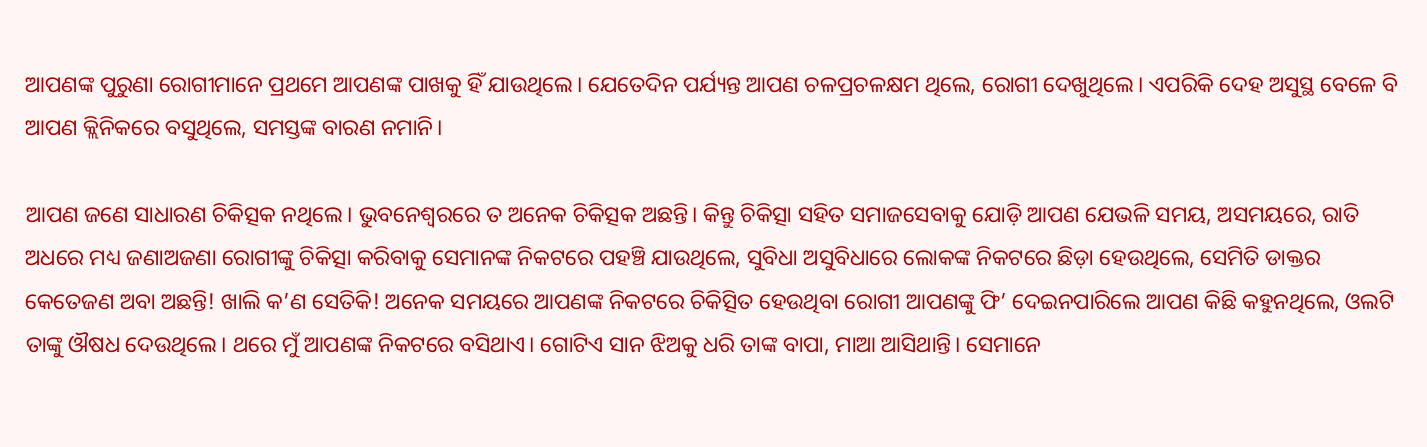ଆପଣଙ୍କ ପୁରୁଣା ରୋଗୀମାନେ ପ୍ରଥମେ ଆପଣଙ୍କ ପାଖକୁ ହିଁ ଯାଉଥିଲେ। ଯେତେଦିନ ପର୍ଯ୍ୟନ୍ତ ଆପଣ ଚଳପ୍ରଚଳକ୍ଷମ ଥିଲେ, ରୋଗୀ ଦେଖୁଥିଲେ। ଏପରିକି ଦେହ ଅସୁସ୍ଥ ବେଳେ ବି ଆପଣ କ୍ଲିନିକରେ ବସୁଥିଲେ, ସମସ୍ତଙ୍କ ବାରଣ ନମାନି।

ଆପଣ ଜଣେ ସାଧାରଣ ଚିକିତ୍ସକ ନଥିଲେ। ଭୁବନେଶ୍ୱରରେ ତ ଅନେକ ଚିକିତ୍ସକ ଅଛନ୍ତି। କିନ୍ତୁ ଚିକିତ୍ସା ସହିତ ସମାଜସେବାକୁ ଯୋଡ଼ି ଆପଣ ଯେଭଳି ସମୟ, ଅସମୟରେ, ରାତି ଅଧରେ ମଧ୍ୟ ଜଣାଅଜଣା ରୋଗୀଙ୍କୁ ଚିକିତ୍ସା କରିବାକୁ ସେମାନଙ୍କ ନିକଟରେ ପହଞ୍ଚି ଯାଉଥିଲେ, ସୁବିଧା ଅସୁବିଧାରେ ଲୋକଙ୍କ ନିକଟରେ ଛିଡ଼ା ହେଉଥିଲେ, ସେମିତି ଡାକ୍ତର କେତେଜଣ ଅବା ଅଛନ୍ତି! ଖାଲି କ’ଣ ସେତିକି! ଅନେକ ସମୟରେ ଆପଣଙ୍କ ନିକଟରେ ଚିକିତ୍ସିତ ହେଉଥିବା ରୋଗୀ ଆପଣଙ୍କୁ ଫି’ ଦେଇନପାରିଲେ ଆପଣ କିଛି କହୁନଥିଲେ, ଓଲଟି ତାଙ୍କୁ ଔଷଧ ଦେଉଥିଲେ। ଥରେ ମୁଁ ଆପଣଙ୍କ ନିକଟରେ ବସିଥାଏ। ଗୋଟିଏ ସାନ ଝିଅକୁ ଧରି ତାଙ୍କ ବାପା, ମାଆ ଆସିଥାନ୍ତି। ସେମାନେ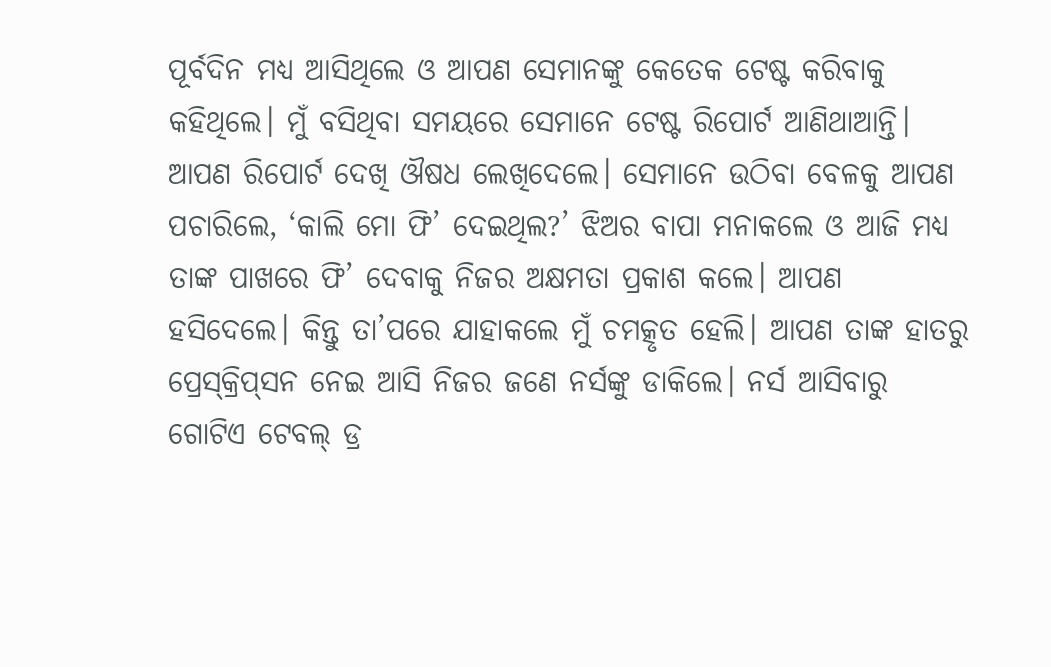ପୂର୍ବଦିନ ମଧ୍ୟ ଆସିଥିଲେ ଓ ଆପଣ ସେମାନଙ୍କୁ କେତେକ ଟେଷ୍ଟ କରିବାକୁ କହିଥିଲେ। ମୁଁ ବସିଥିବା ସମୟରେ ସେମାନେ ଟେଷ୍ଟ ରିପୋର୍ଟ ଆଣିଥାଆନ୍ତି। ଆପଣ ରିପୋର୍ଟ ଦେଖି ଔଷଧ ଲେଖିଦେଲେ। ସେମାନେ ଉଠିବା ବେଳକୁ ଆପଣ ପଚାରିଲେ, ‘କାଲି ମୋ ଫି’ ଦେଇଥିଲ?’ ଝିଅର ବାପା ମନାକଲେ ଓ ଆଜି ମଧ୍ୟ ତାଙ୍କ ପାଖରେ ଫି’ ଦେବାକୁ ନିଜର ଅକ୍ଷମତା ପ୍ରକାଶ କଲେ। ଆପଣ ହସିଦେଲେ। କିନ୍ତୁ ତା’ପରେ ଯାହାକଲେ ମୁଁ ଚମତ୍କୃତ ହେଲି। ଆପଣ ତାଙ୍କ ହାତରୁ ପ୍ରେସ୍‌କ୍ରିପ୍‌ସନ ନେଇ ଆସି ନିଜର ଜଣେ ନର୍ସଙ୍କୁ ଡାକିଲେ। ନର୍ସ ଆସିବାରୁ ଗୋଟିଏ ଟେବଲ୍ ଡ୍ର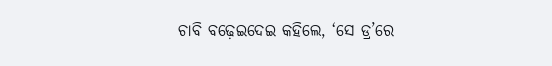ଚାବି ବଢ଼େଇଦେଇ କହିଲେ, ‘ସେ ଡ୍ର’ରେ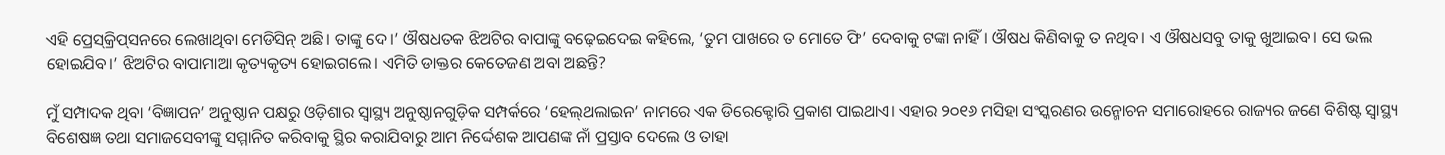ଏହି ପ୍ରେସ୍‌କ୍ରିପ୍‌ସନରେ ଲେଖାଥିବା ମେଡିସିନ୍ ଅଛି। ତାଙ୍କୁ ଦେ।’ ଔଷଧତକ ଝିଅଟିର ବାପାଙ୍କୁ ବଢ଼େଇଦେଇ କହିଲେ, ‘ତୁମ ପାଖରେ ତ ମୋତେ ଫି’ ଦେବାକୁ ଟଙ୍କା ନାହିଁ। ଔଷଧ କିଣିବାକୁ ତ ନଥିବ। ଏ ଔଷଧସବୁ ତାକୁ ଖୁଆଇବ। ସେ ଭଲ ହୋଇଯିବ।’ ଝିଅଟିର ବାପାମାଆ କୃତ୍ୟକୃତ୍ୟ ହୋଇଗଲେ। ଏମିତି ଡାକ୍ତର କେତେଜଣ ଅବା ଅଛନ୍ତି?

ମୁଁ ସମ୍ପାଦକ ଥିବା ‘ବିଜ୍ଞାପନ’ ଅନୁଷ୍ଠାନ ପକ୍ଷରୁ ଓଡ଼ିଶାର ସ୍ୱାସ୍ଥ୍ୟ ଅନୁଷ୍ଠାନଗୁଡ଼ିକ ସମ୍ପର୍କରେ ‘ହେଲ୍‌ଥଲାଇନ’ ନାମରେ ଏକ ଡିରେକ୍ଟୋରି ପ୍ରକାଶ ପାଇଥାଏ। ଏହାର ୨୦୧୬ ମସିହା ସଂସ୍କରଣର ଉନ୍ମୋଚନ ସମାରୋହରେ ରାଜ୍ୟର ଜଣେ ବିଶିଷ୍ଟ ସ୍ୱାସ୍ଥ୍ୟ ବିଶେଷଜ୍ଞ ତଥା ସମାଜସେବୀଙ୍କୁ ସମ୍ମାନିତ କରିବାକୁ ସ୍ଥିର କରାଯିବାରୁ ଆମ ନିର୍ଦ୍ଦେଶକ ଆପଣଙ୍କ ନାଁ ପ୍ରସ୍ତାବ ଦେଲେ ଓ ତାହା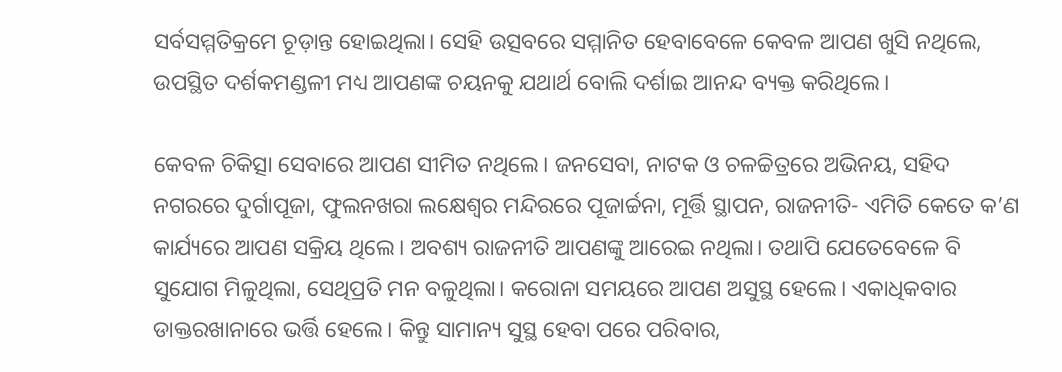ସର୍ବସମ୍ମତିକ୍ରମେ ଚୂଡ଼ାନ୍ତ ହୋଇଥିଲା। ସେହି ଉତ୍ସବରେ ସମ୍ମାନିତ ହେବାବେଳେ କେବଳ ଆପଣ ଖୁସି ନଥିଲେ, ଉପସ୍ଥିତ ଦର୍ଶକମଣ୍ଡଳୀ ମଧ୍ୟ ଆପଣଙ୍କ ଚୟନକୁ ଯଥାର୍ଥ ବୋଲି ଦର୍ଶାଇ ଆନନ୍ଦ ବ୍ୟକ୍ତ କରିଥିଲେ।

କେବଳ ଚିକିତ୍ସା ସେବାରେ ଆପଣ ସୀମିତ ନଥିଲେ। ଜନସେବା, ନାଟକ ଓ ଚଳଚ୍ଚିତ୍ରରେ ଅଭିନୟ, ସହିଦ ନଗରରେ ଦୁର୍ଗାପୂଜା, ଫୁଲନଖରା ଲକ୍ଷେଶ୍ୱର ମନ୍ଦିରରେ ପୂଜାର୍ଚ୍ଚନା, ମୂର୍ତ୍ତି ସ୍ଥାପନ, ରାଜନୀତି- ଏମିତି କେତେ କ’ଣ କାର୍ଯ୍ୟରେ ଆପଣ ସକ୍ରିୟ ଥିଲେ। ଅବଶ୍ୟ ରାଜନୀତି ଆପଣଙ୍କୁ ଆରେଇ ନଥିଲା। ତଥାପି ଯେତେବେଳେ ବି ସୁଯୋଗ ମିଳୁଥିଲା, ସେଥିପ୍ରତି ମନ ବଳୁଥିଲା। କରୋନା ସମୟରେ ଆପଣ ଅସୁସ୍ଥ ହେଲେ। ଏକାଧିକବାର ଡାକ୍ତରଖାନାରେ ଭର୍ତ୍ତି ହେଲେ। କିନ୍ତୁ ସାମାନ୍ୟ ସୁସ୍ଥ ହେବା ପରେ ପରିବାର,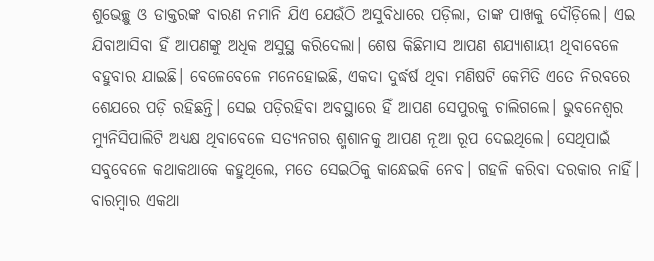ଶୁଭେଚ୍ଛୁ ଓ ଡାକ୍ତରଙ୍କ ବାରଣ ନମାନି ଯିଏ ଯେଉଁଠି ଅସୁବିଧାରେ ପଡ଼ିଲା, ତାଙ୍କ ପାଖକୁ ଦୌଡ଼ିଲେ। ଏଇ ଯିବାଆସିବା ହିଁ ଆପଣଙ୍କୁ ଅଧିକ ଅସୁସ୍ଥ କରିଦେଲା। ଶେଷ କିଛିମାସ ଆପଣ ଶଯ୍ୟାଶାୟୀ ଥିବାବେଳେ ବହୁବାର ଯାଇଛି। ବେଳେବେଳେ ମନେହୋଇଛି, ଏକଦା ଦୁର୍ଦ୍ଧର୍ଷ ଥିବା ମଣିଷଟି କେମିତି ଏତେ ନିରବରେ ଶେଯରେ ପଡ଼ି ରହିଛନ୍ତି। ସେଇ ପଡ଼ିରହିବା ଅବସ୍ଥାରେ ହିଁ ଆପଣ ସେପୁରକୁ ଚାଲିଗଲେ। ଭୁବନେଶ୍ୱର ମ୍ୟୁନିସିପାଲିଟି ଅଧ୍ୟକ୍ଷ ଥିବାବେଳେ ସତ୍ୟନଗର ଶ୍ମଶାନକୁ ଆପଣ ନୂଆ ରୂପ ଦେଇଥିଲେ। ସେଥିପାଇଁ ସବୁବେଳେ କଥାକଥାକେ କହୁଥିଲେ, ମତେ ସେଇଠିକୁ କାନ୍ଧେଇକି ନେବ। ଗହଳି କରିବା ଦରକାର ନାହିଁ। ବାରମ୍ବାର ଏକଥା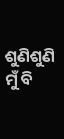ଶୁଣିଶୁଣି ମୁଁ ବି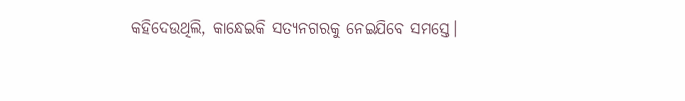କହିଦେଉଥିଲି, କାନ୍ଧେଇକି ସତ୍ୟନଗରକୁ ନେଇଯିବେ ସମସ୍ତେ।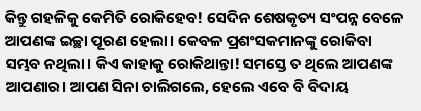କିନ୍ତୁ ଗହଳିକୁ କେମିତି ରୋକିହେବ! ସେଦିନ ଶେଷକୃତ୍ୟ ସଂପନ୍ନ ବେଳେ ଆପଣଙ୍କ ଇଚ୍ଛା ପୂରଣ ହେଲା। କେବଳ ପ୍ରଶଂସକମାନଙ୍କୁ ରୋକିବା ସମ୍ଭବ ନଥିଲା। କିଏ କାହାକୁ ରୋକିଥାନ୍ତା! ସମସ୍ତେ ତ ଥିଲେ ଆପଣଙ୍କ ଆପଣାର। ଆପଣ ସିନା ଚାଲିଗଲେ, ହେଲେ ଏବେ ବି ବିଦାୟ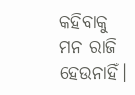କହିବାକୁ ମନ ରାଜି ହେଉନାହିଁ।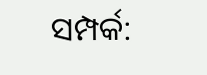ସମ୍ପର୍କ: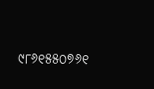୯୮୬୧୫୫୦୭୬୧